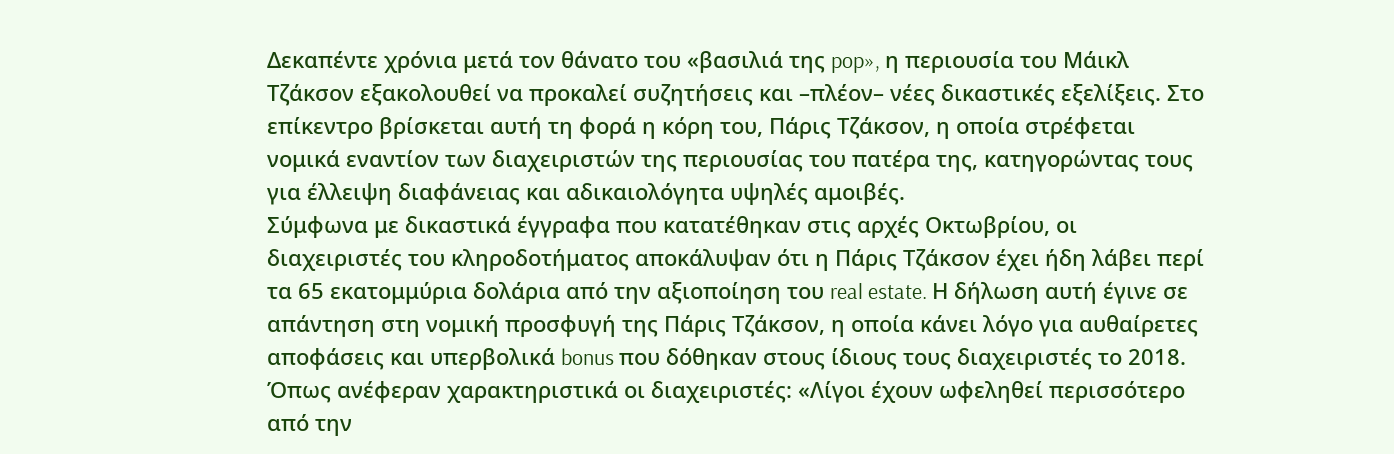Δεκαπέντε χρόνια μετά τον θάνατο του «βασιλιά της pop», η περιουσία του Μάικλ Τζάκσον εξακολουθεί να προκαλεί συζητήσεις και –πλέον– νέες δικαστικές εξελίξεις. Στο επίκεντρο βρίσκεται αυτή τη φορά η κόρη του, Πάρις Τζάκσον, η οποία στρέφεται νομικά εναντίον των διαχειριστών της περιουσίας του πατέρα της, κατηγορώντας τους για έλλειψη διαφάνειας και αδικαιολόγητα υψηλές αμοιβές.
Σύμφωνα με δικαστικά έγγραφα που κατατέθηκαν στις αρχές Οκτωβρίου, οι διαχειριστές του κληροδοτήματος αποκάλυψαν ότι η Πάρις Τζάκσον έχει ήδη λάβει περί τα 65 εκατομμύρια δολάρια από την αξιοποίηση του real estate. Η δήλωση αυτή έγινε σε απάντηση στη νομική προσφυγή της Πάρις Τζάκσον, η οποία κάνει λόγο για αυθαίρετες αποφάσεις και υπερβολικά bonus που δόθηκαν στους ίδιους τους διαχειριστές το 2018.
Όπως ανέφεραν χαρακτηριστικά οι διαχειριστές: «Λίγοι έχουν ωφεληθεί περισσότερο από την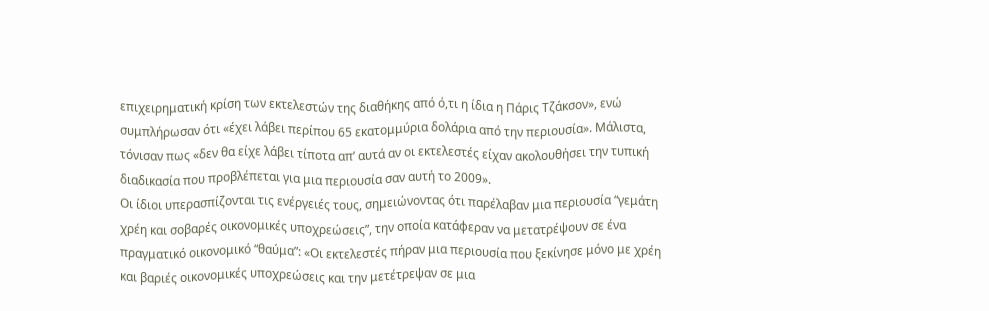επιχειρηματική κρίση των εκτελεστών της διαθήκης από ό,τι η ίδια η Πάρις Τζάκσον», ενώ συμπλήρωσαν ότι «έχει λάβει περίπου 65 εκατομμύρια δολάρια από την περιουσία». Μάλιστα, τόνισαν πως «δεν θα είχε λάβει τίποτα απ’ αυτά αν οι εκτελεστές είχαν ακολουθήσει την τυπική διαδικασία που προβλέπεται για μια περιουσία σαν αυτή το 2009».
Οι ίδιοι υπερασπίζονται τις ενέργειές τους, σημειώνοντας ότι παρέλαβαν μια περιουσία “γεμάτη χρέη και σοβαρές οικονομικές υποχρεώσεις”, την οποία κατάφεραν να μετατρέψουν σε ένα πραγματικό οικονομικό “θαύμα”: «Οι εκτελεστές πήραν μια περιουσία που ξεκίνησε μόνο με χρέη και βαριές οικονομικές υποχρεώσεις και την μετέτρεψαν σε μια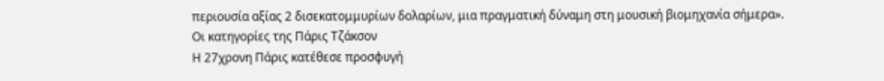περιουσία αξίας 2 δισεκατομμυρίων δολαρίων, μια πραγματική δύναμη στη μουσική βιομηχανία σήμερα».
Οι κατηγορίες της Πάρις Τζάκσον
Η 27χρονη Πάρις κατέθεσε προσφυγή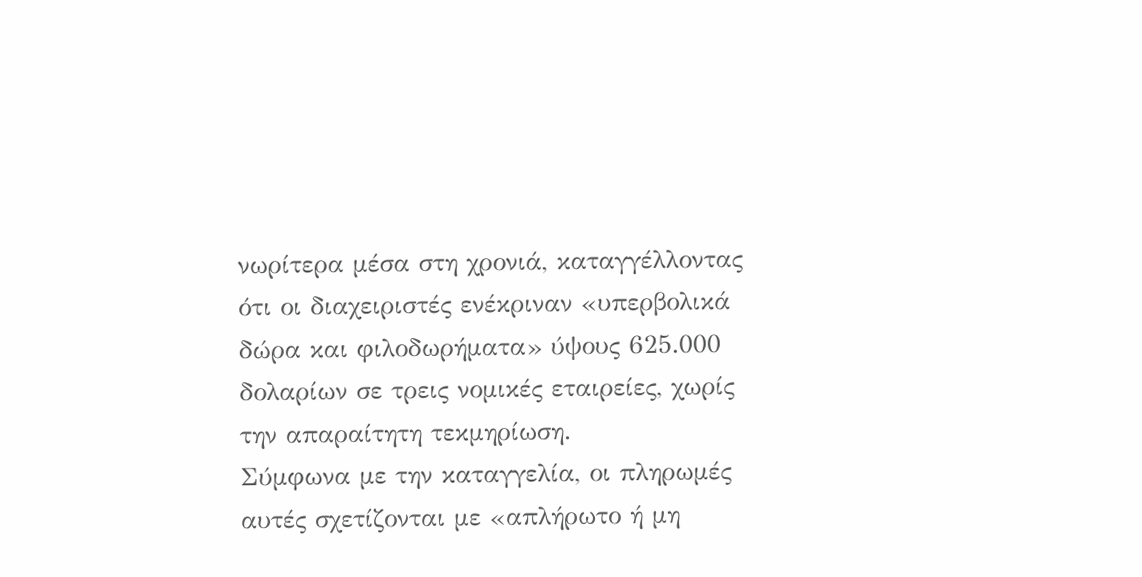νωρίτερα μέσα στη χρονιά, καταγγέλλοντας ότι οι διαχειριστές ενέκριναν «υπερβολικά δώρα και φιλοδωρήματα» ύψους 625.000 δολαρίων σε τρεις νομικές εταιρείες, χωρίς την απαραίτητη τεκμηρίωση.
Σύμφωνα με την καταγγελία, οι πληρωμές αυτές σχετίζονται με «απλήρωτο ή μη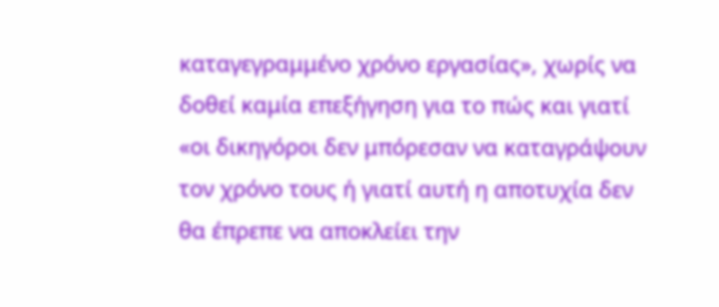καταγεγραμμένο χρόνο εργασίας», χωρίς να δοθεί καμία επεξήγηση για το πώς και γιατί «οι δικηγόροι δεν μπόρεσαν να καταγράψουν τον χρόνο τους ή γιατί αυτή η αποτυχία δεν θα έπρεπε να αποκλείει την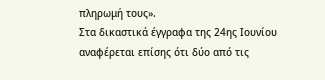πληρωμή τους».
Στα δικαστικά έγγραφα της 24ης Ιουνίου αναφέρεται επίσης ότι δύο από τις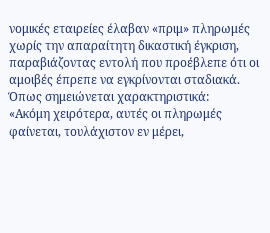νομικές εταιρείες έλαβαν «πριμ» πληρωμές χωρίς την απαραίτητη δικαστική έγκριση, παραβιάζοντας εντολή που προέβλεπε ότι οι αμοιβές έπρεπε να εγκρίνονται σταδιακά. Όπως σημειώνεται χαρακτηριστικά:
«Ακόμη χειρότερα, αυτές οι πληρωμές φαίνεται, τουλάχιστον εν μέρει,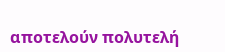αποτελούν πολυτελή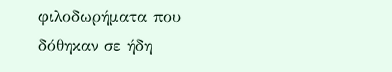φιλοδωρήματα που δόθηκαν σε ήδη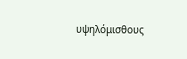υψηλόμισθους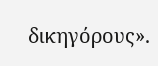δικηγόρους».